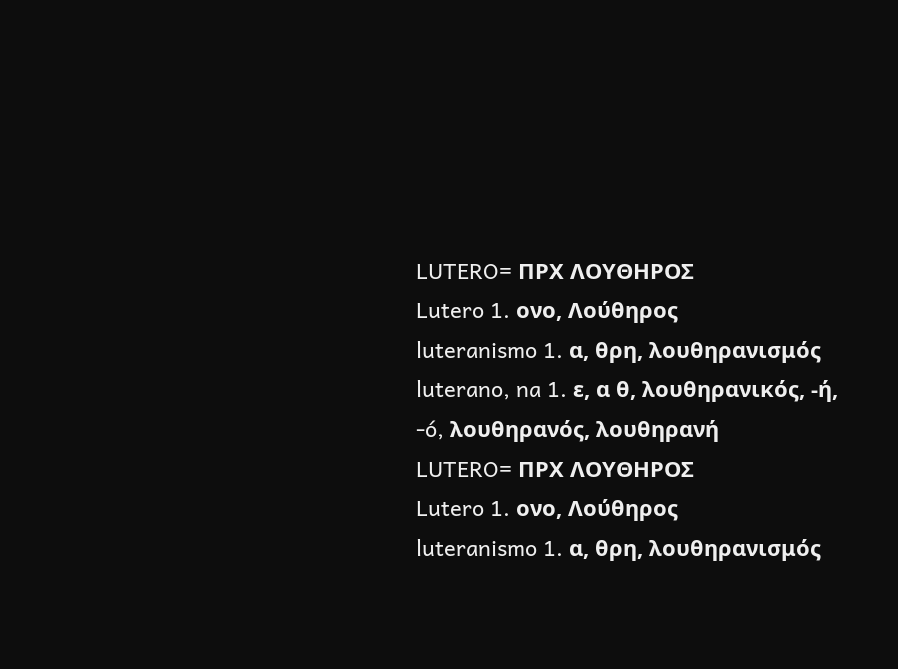LUTERO= ΠΡΧ ΛΟΥΘΗΡΟΣ
Lutero 1. ονο, Λούθηρος
luteranismo 1. α, θρη, λουθηρανισμός
luterano, na 1. ε, α θ, λουθηρανικός, -ή, -ó, λουθηρανός, λουθηρανή
LUTERO= ΠΡΧ ΛΟΥΘΗΡΟΣ
Lutero 1. ονο, Λούθηρος
luteranismo 1. α, θρη, λουθηρανισμός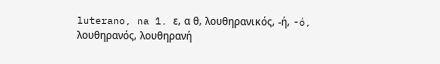luterano, na 1. ε, α θ, λουθηρανικός, -ή, -ó, λουθηρανός, λουθηρανή